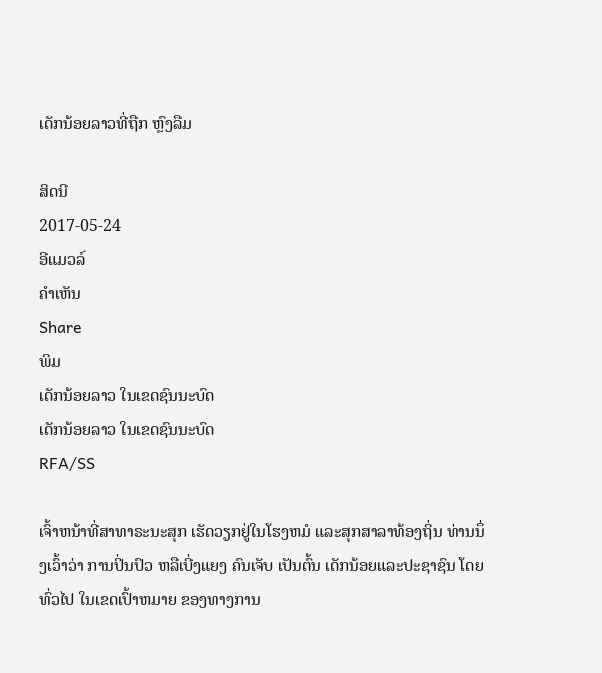ເດັກນ້ອຍລາວທີ່ຖືກ ຫຼົງລືມ

ສິດນີ
2017-05-24
ອີແມວລ໌
ຄໍາເຫັນ
Share
ພິມ
ເດັກນ້ອຍລາວ ໃນເຂດຊົນນະບົດ
ເດັກນ້ອຍລາວ ໃນເຂດຊົນນະບົດ
RFA/SS

ເຈົ້າຫນ້າທີ່ສາທາຣະນະສຸກ ເຮັດວຽກຢູ່ໃນໂຮງຫມໍ ແລະສຸກສາລາທ້ອງຖິ່ນ ທ່ານນຶ່ງເວົ້າວ່າ ການປິ່ນປົວ ຫລືເບີ່ງແຍງ ຄົນເຈັບ ເປັນຕົ້ນ ເດັກນ້ອຍແລະປະຊາຊົນ ໂດຍທົ່ວໄປ ໃນເຂດເປົ້າຫມາຍ ຂອງທາງການ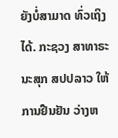ຍັງບໍ່ສາມາດ ທົ່ວເຖິງໄດ້. ກະຊວງ ສາທາຣະນະສຸກ ສປປລາວ ໃຫ້ການຢືນຢັນ ວ່າງຫ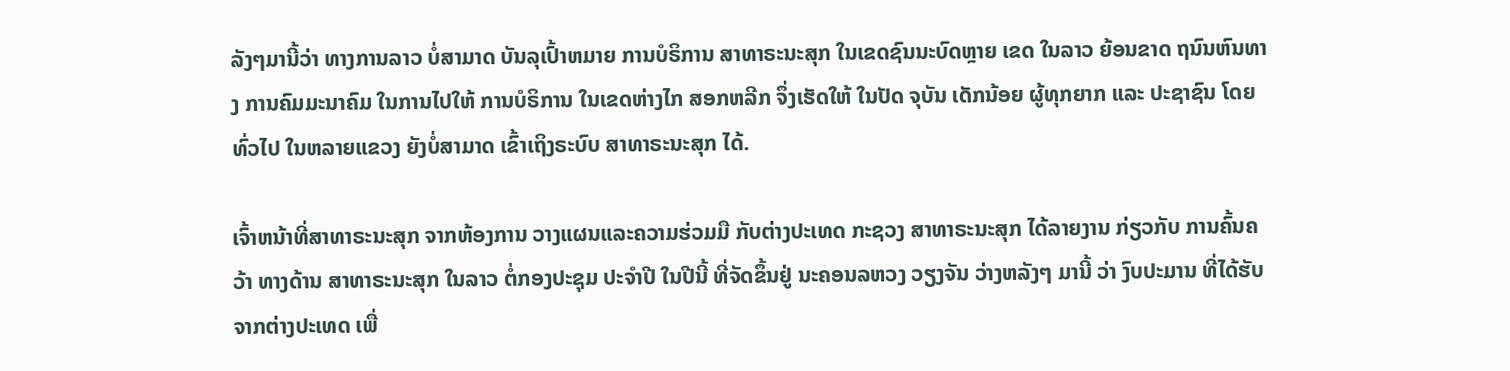ລັງໆມານີ້ວ່າ ທາງການລາວ ບໍ່ສາມາດ ບັນລຸເປົ້າຫມາຍ ການບໍຣິການ ສາທາຣະນະສຸກ ໃນເຂດຊົນນະບົດຫຼາຍ ເຂດ ໃນລາວ ຍ້ອນຂາດ ຖນົນຫົນທາງ ການຄົມມະນາຄົມ ໃນການໄປໃຫ້ ການບໍຣິການ ໃນເຂດຫ່າງໄກ ສອກຫລີກ ຈຶ່ງເຮັດໃຫ້ ໃນປັດ ຈຸບັນ ເດັກນ້ອຍ ຜູ້ທຸກຍາກ ແລະ ປະຊາຊົນ ໂດຍທົ່ວໄປ ໃນຫລາຍແຂວງ ຍັງບໍ່ສາມາດ ເຂົ້າເຖິງຣະບົບ ສາທາຣະນະສຸກ ໄດ້.

ເຈົ້າຫນ້າທີ່ສາທາຣະນະສຸກ ຈາກຫ້ອງການ ວາງແຜນແລະຄວາມຮ່ວມມື ກັບຕ່າງປະເທດ ກະຊວງ ສາທາຣະນະສຸກ ໄດ້ລາຍງານ ກ່ຽວກັບ ການຄົ້ນຄວ້າ ທາງດ້ານ ສາທາຣະນະສຸກ ໃນລາວ ຕໍ່ກອງປະຊຸມ ປະຈຳປີ ໃນປີນີ້ ທີ່ຈັດຂຶ້ນຢູ່ ນະຄອນລຫວງ ວຽງຈັນ ວ່າງຫລັງໆ ມານີ້ ວ່າ ງົບປະມານ ທີ່ໄດ້ຮັບ ຈາກຕ່າງປະເທດ ເພື່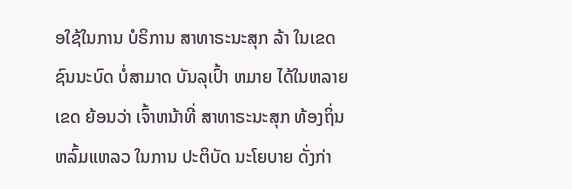ອໃຊ້ໃນການ ບໍຣິການ ສາທາຣະນະສຸກ ລ້າ ໃນເຂດ ຊົນນະບົດ ບໍ່ສາມາດ ບັນລຸເປົ້າ ຫມາຍ ໄດ້ໃນຫລາຍເຂດ ຍ້ອນວ່າ ເຈົ້າຫນ້າທີ່ ສາທາຣະນະສຸກ ທ້ອງຖິ່ນ ຫລົ້ມແຫລວ ໃນການ ປະຕິບັດ ນະໂຍບາຍ ດັ່ງກ່າ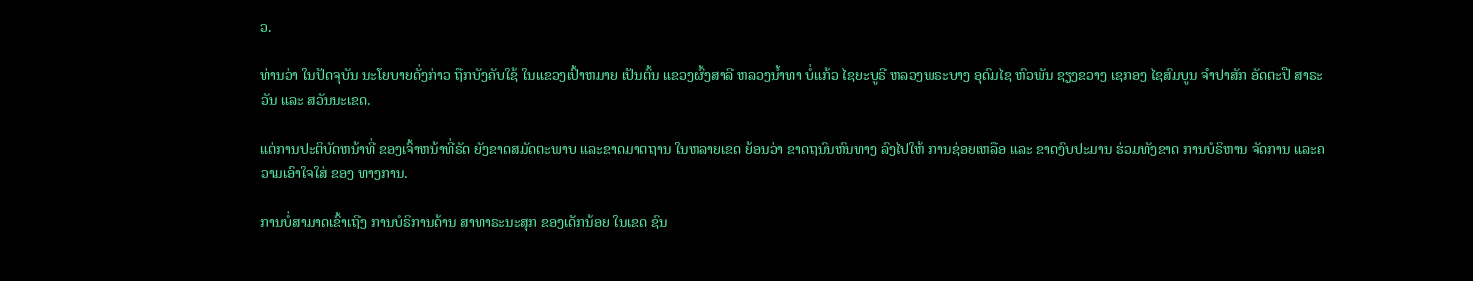ວ.

ທ່ານວ່າ ໃນປັດຈຸບັນ ນະໂຍບາຍດັ່ງກ່າວ ຖືກບັງຄັບໃຊ້ ໃນແຂວງເປົ້າຫມາຍ ເປັນຕົ້ນ ແຂວງຜົ້ງສາລີ ຫລວງນ້ຳທາ ບໍ່ແກ້ວ ໄຊຍະບູຣີ ຫລວງພຣະບາງ ອຸດົມໄຊ ຫົວພັນ ຊຽງຂວາງ ເຊກອງ ໄຊສົມບູນ ຈຳປາສັກ ອັດຕະປື ສາຣະວັນ ແລະ ສວັນນະເຂດ.

ແຕ່ການປະຕິບັດຫນ້າທີ່ ຂອງເຈົ້າຫນ້າທີ່ຣັດ ຍັງຂາດສມັດຕະພາບ ແລະຂາດມາຕຖານ ໃນຫລາຍເຂດ ຍ້ອນວ່າ ຂາດຖນົນຫົນທາງ ລົງໄປໃຫ້ ການຊ່ອຍເຫລືອ ແລະ ຂາດງົບປະມານ ຮ່ວມທັງຂາດ ການບໍຣິຫານ ຈັດການ ແລະຄວາມເອົາໃຈໃສ່ ຂອງ ທາງການ.

ການບໍ່ສາມາດເຂົ້າເຖີງ ການບໍຣິການດ້ານ ສາທາຣະນະສຸກ ຂອງເດັກນ້ອຍ ໃນເຂດ ຊົນ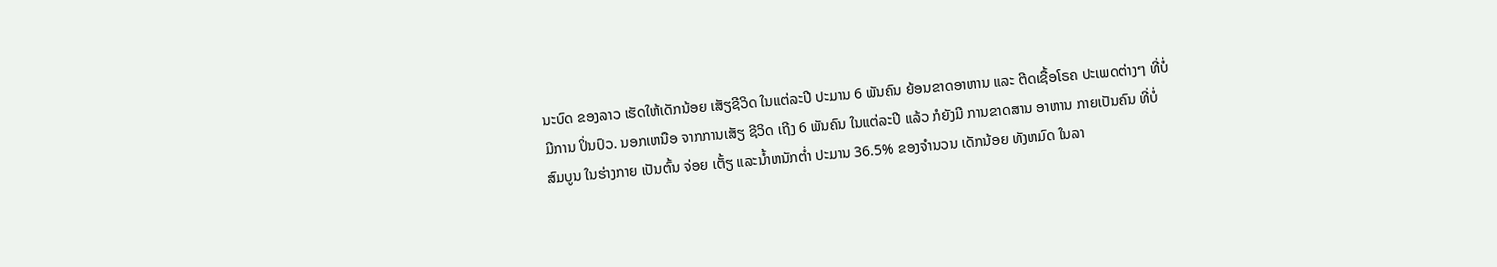ນະບົດ ຂອງລາວ ເຮັດໃຫ້ເດັກນ້ອຍ ເສັຽຊີວິດ ໃນແຕ່ລະປີ ປະມານ 6 ພັນຄົນ ຍ້ອນຂາດອາຫານ ແລະ ຕີດເຊື້ອໂຣຄ ປະເພດຕ່າງໆ ທີ່ບໍ່ມີການ ປິ່ນປົວ. ນອກເຫນືອ ຈາກການເສັຽ ຊີວິດ ເຖີງ 6 ພັນຄົນ ໃນແຕ່ລະປີ ແລ້ວ ກໍຍັງມີ ການຂາດສານ ອາຫານ ກາຍເປັນຄົນ ທີ່ບໍ່ສົມບູນ ໃນຮ່າງກາຍ ເປັນຕົ້ນ ຈ່ອຍ ເຕັ້ຽ ແລະນ້ຳຫນັກຕ່ຳ ປະມານ 36.5% ຂອງຈຳນວນ ເດັກນ້ອຍ ທັງຫມົດ ໃນລາ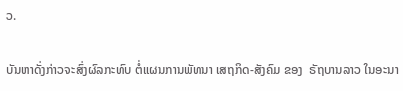ວ.

ບັນຫາດັ່ງກ່າວຈະສົ່ງຜົລກະທົບ ຕໍ່ແຜນການພັທນາ ເສຖກິດ-ສັງຄົມ ຂອງ  ຣັຖບານລາວ ໃນອະນາ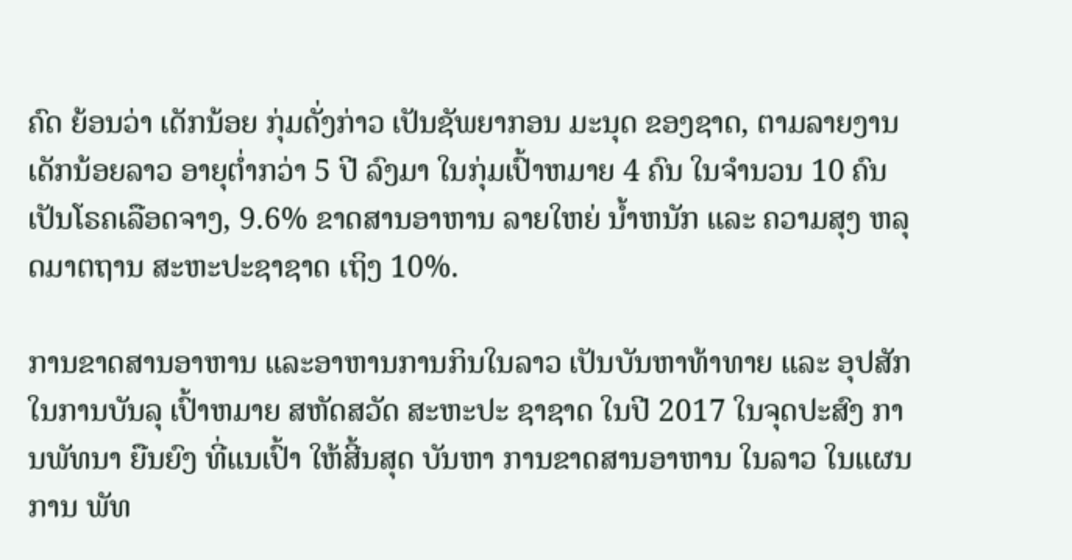ຄົດ ຍ້ອນວ່າ ເດັກນ້ອຍ ກຸ່ມດັ່ງກ່າວ ເປັນຊັພຍາກອນ ມະນຸດ ຂອງຊາດ, ຕາມລາຍງານ ເດັກນ້ອຍລາວ ອາຍຸຕ່ຳກວ່າ 5 ປີ ລົງມາ ໃນກຸ່ມເປົ້າຫມາຍ 4 ຄົນ ໃນຈຳນວນ 10 ຄົນ ເປັນໂຣຄເລືອດຈາງ, 9.6% ຂາດສານອາຫານ ລາຍໃຫຍ່ ນ້ຳຫນັກ ແລະ ຄວາມສຸງ ຫລຸດມາຕຖານ ສະຫະປະຊາຊາດ ເຖິງ 10%.

ການຂາດສານອາຫານ ແລະອາຫານການກິນໃນລາວ ເປັນບັນຫາທ້າທາຍ ແລະ ອຸປສັກ ໃນການບັນລຸ ເປົ້າຫມາຍ ສຫັດສວັດ ສະຫະປະ ຊາຊາດ ໃນປີ 2017 ໃນຈຸດປະສົງ ການພັທນາ ຍືນຍົງ ທີ່ແນເປົ້າ ໃຫ້ສີ້ນສຸດ ບັນຫາ ການຂາດສານອາຫານ ໃນລາວ ໃນແຜນການ ພັທ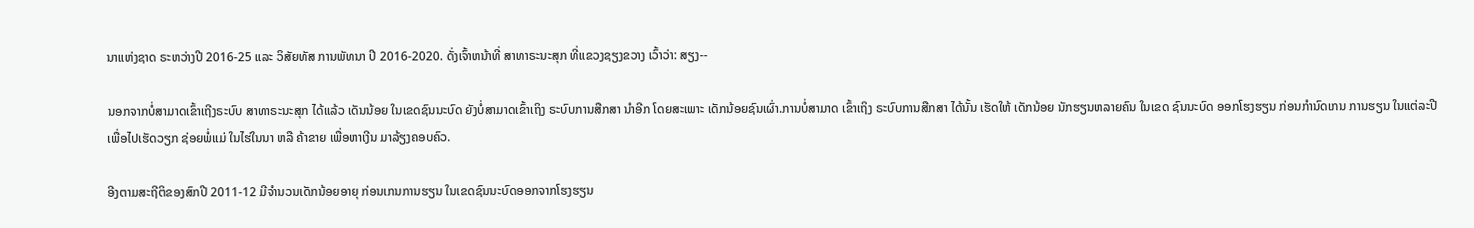ນາແຫ່ງຊາດ ຣະຫວ່າງປີ 2016-25 ແລະ ວິສັຍທັສ ການພັທນາ ປີ 2016-2020. ດັ່ງເຈົ້າຫນ້າທີ່ ສາທາຣະນະສຸກ ທີ່ແຂວງຊຽງຂວາງ ເວົ້າວ່າ: ສຽງ--

ນອກຈາກບໍ່ສາມາດເຂົ້າເຖີງຣະບົບ ສາທາຣະນະສຸກ ໄດ້ແລ້ວ ເດັນນ້ອຍ ໃນເຂດຊົນນະບົດ ຍັງບໍ່ສາມາດເຂົ້າເຖິງ ຣະບົບການສືກສາ ນຳອີກ ໂດຍສະເພາະ ເດັກນ້ອຍຊົນເຜົ່າ.ການບໍ່ສາມາດ ເຂົ້າເຖິງ ຣະບົບການສືກສາ ໄດ້ນັ້ນ ເຮັດໃຫ້ ເດັກນ້ອຍ ນັກຮຽນຫລາຍຄົນ ໃນເຂດ ຊົນນະບົດ ອອກໂຮງຮຽນ ກ່ອນກຳນົດເກນ ການຮຽນ ໃນແຕ່ລະປີ ເພື່ອໄປເຮັດວຽກ ຊ່ອຍພໍ່ແມ່ ໃນໄຮ່ໃນນາ ຫລື ຄ້າຂາຍ ເພື່ອຫາເງີນ ມາລ້ຽງຄອບຄົວ.

ອີງຕາມສະຖີຕິຂອງສົກປີ 2011-12 ມີຈຳນວນເດັກນ້ອຍອາຍຸ ກ່ອນເກນການຮຽນ ໃນເຂດຊົນນະບົດອອກຈາກໂຮງຮຽນ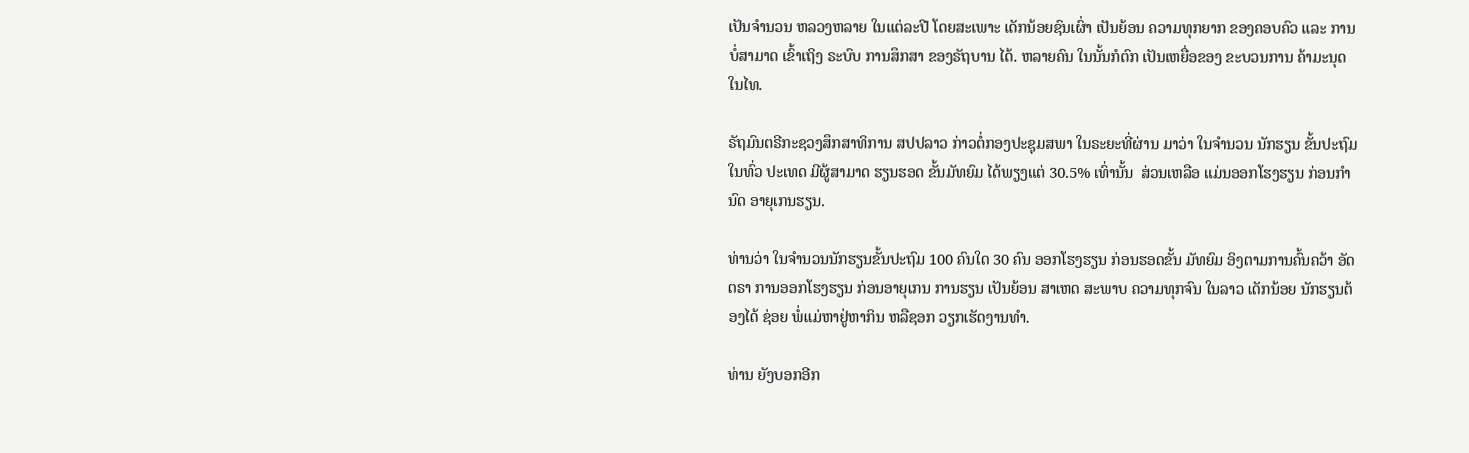ເປັນຈຳນວນ ຫລວງຫລາຍ ໃນແຕ່ລະປີ ໂດຍສະເພາະ ເດັກນ້ອຍຊົນເຜົ່າ ເປັນຍ້ອນ ຄວາມທຸກຍາກ ຂອງຄອບຄົວ ແລະ ການບໍ່ສາມາດ ເຂົ້າເຖິງ ຣະບົບ ການສຶກສາ ຂອງຣັຖບານ ໄດ້. ຫລາຍຄົນ ໃນນັ້ນກໍຕົກ ເປັນເຫຍື່ອຂອງ ຂະບວນການ ຄ້າມະນຸດ ໃນໄທ.

ຣັຖມົນຕຣີກະຊວງສຶກສາທິການ ສປປລາວ ກ່າວຕໍ່ກອງປະຊຸມສພາ ໃນຣະຍະທີ່ຜ່ານ ມາວ່າ ໃນຈຳນວນ ນັກຮຽນ ຂັ້ນປະຖົມ ໃນທົ່ວ ປະເທດ ມີຜູ້ສາມາດ ຮຽນຮອດ ຂັ້ນມັທຍົມ ໄດ້ພຽງແຕ່ 30.5% ເທົ່ານັ້ນ  ສ່ວນເຫລືອ ແມ່ນອອກໂຮງຮຽນ ກ່ອນກຳນົດ ອາຍຸເກນຮຽນ.

ທ່ານວ່າ ໃນຈຳນວນນັກຮຽນຂັ້ນປະຖົມ 100 ຄົນໃດ 30 ຄົນ ອອກໂຮງຮຽນ ກ່ອນຮອດຂັ້ນ ມັທຍົມ ອິງຕາມການຄົ້ນຄວ້າ ອັດຕຣາ ການອອກໂຮງຮຽນ ກ່ອນອາຍຸເກນ ການຮຽນ ເປັນຍ້ອນ ສາເຫດ ສະພາບ ຄວາມທຸກຈົນ ໃນລາວ ເດັກນ້ອຍ ນັກຮຽນຕ້ອງໄດ້ ຊ່ອຍ ພໍ່ແມ່ຫາຢູ່ຫາກິນ ຫລືຊອກ ວຽກເຮັດງານທຳ.

ທ່ານ ຍັງບອກອີກ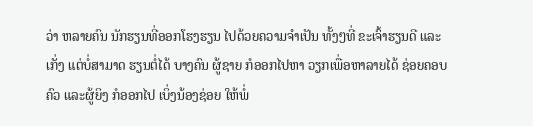ວ່າ ຫລາຍຄົນ ນັກຮຽນທີ່ອອກໂຮງຮຽນ ໄປດ້ວຍຄວາມຈຳເປັນ ທັ້ງໆທີ່ ຂະເຈົ້າຮຽນດີ ແລະເກັ່ງ ແຕ່ບໍ່ສາມາດ ຮຽນຕໍ່ໄດ້ ບາງຄົນ ຜູ້ຊາຍ ກໍອອກໄປຫາ ວຽກເພື່ອຫາລາຍໄດ້ ຊ່ອຍຄອບຄົວ ແລະຜູ້ຍິງ ກໍອອກໄປ ເບິ່ງນ້ອງຊ່ອຍ ໃຫ້ພໍ່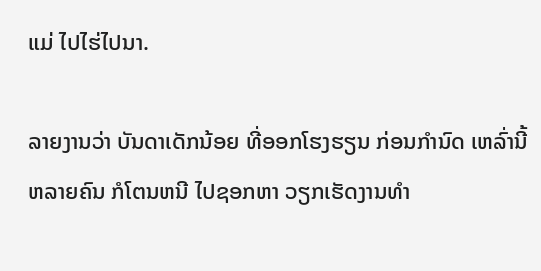ແມ່ ໄປໄຮ່ໄປນາ.

ລາຍງານວ່າ ບັນດາເດັກນ້ອຍ ທີ່ອອກໂຮງຮຽນ ກ່ອນກຳນົດ ເຫລົ່ານີ້ ຫລາຍຄົນ ກໍໂຕນຫນີ ໄປຊອກຫາ ວຽກເຮັດງານທຳ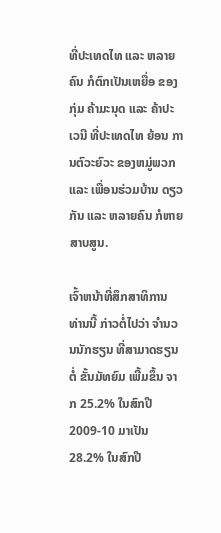ທີ່ປະເທດໄທ ແລະ ຫລາຍຄົນ ກໍຕົກເປັນເຫຍື່ອ ຂອງກຸ່ມ ຄ້າມະນຸດ ແລະ ຄ້າປະເວນີ ທີ່ປະເທດໄທ ຍ້ອນ ການຕົວະຍົວະ ຂອງຫມູ່ພວກ ແລະ ເພື່ອນຮ່ວມບ້ານ ດຽວກັນ ແລະ ຫລາຍຄົນ ກໍຫາຍສາບສູນ.

ເຈົ້າຫນ້າທີ່ສຶກສາທິການ ທ່ານນີ້ ກ່າວຕໍ່ໄປວ່າ ຈຳນວນນັກຮຽນ ທີ່ສາມາດຮຽນຕໍ່ ຂັ້ນມັທຍົມ ເພີ້ມຂຶ້ນ ຈາກ 25.2% ໃນສົກປີ 2009-10 ມາເປັນ 28.2% ໃນສົກປີ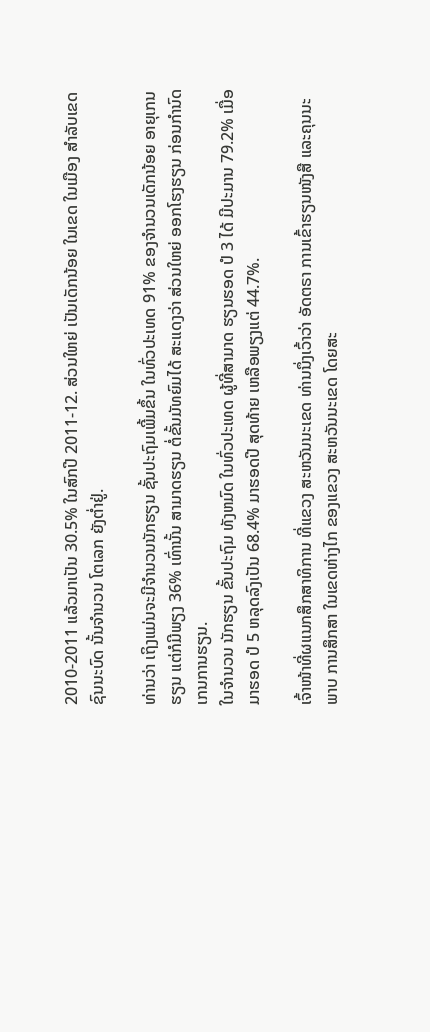2010-2011 ແລ້ວມາເປັນ 30.5% ໃນສົກປີ 2011-12. ສ່ວນໃຫຍ່ ເປັນເດັກນ້ອຍ ໃນເຂດ ໃນເມືອງ ສຳລັບເຂດ ຊົນນະບົດ ນັ້ນຈຳນວນ ໂຕເລກ ຍັງຕ່ຳຢູ່.

ທ່ານວ່າ ເຖິງແມ່ນຈະມີຈຳນວນນັກຮຽນ ຊັ້ນປະຖົມເພີ້ມຂຶ້ນ ໃນທົ່ວປະເທດ 91% ຂອງຈຳນວນເດັກນ້ອຍ ອາຍຸເກນຮຽນ ແຕ່ກໍມີພຽງ 36% ເທົ່ານັ້ນ ສາມາດຮຽນ ຕໍ່ຂັ້ນມັທຍົມໄດ້ ສະແດງວ່າ ສ່ວນໃຫຍ່ ອອກໂຮງຮຽນ ກ່ອນກຳນົດ ເກນການຮຽນ.
ໃນຈຳນວນ ນັກຮຽນ ຂັ້ນປະຖົມ ທັງຫມົດ ໃນທົ່ວປະເທດ ຜູ້ທີ່ສາມາດ ຮຽນຮອດ ປໍ 3 ໄດ້ ມີປະມານ 79.2% ເມື່ອມາຮອດ ປໍ 5 ຫລຸດລົງເປັນ 68.4% ມາຮອດປີ ສຸດທ້າຍ ເຫລືອພຽງແຕ່ 44.7%.

ເຈົ້າໜ້າທີ່ຜແນກສຶກສາທິການ ທີ່ແຂວງ ສະຫວັນນະເຂດ ທ່ານນຶ່ງເວົ້າວ່າ ອັດຕຣາ ການເຂົ້າຮຽນໜັງສື ແລະຄຸນນະພາບ ການສຶກສາ ໃນເຂດຫ່າງໄກ ຂອງແຂວງ ສະຫວັນນະເຂດ ໂດຍສະ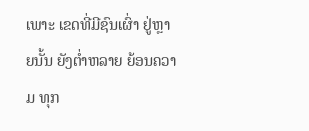ເພາະ ເຂດທີ່ມີຊົນເຜົ່າ ຢູ່ຫຼາຍນັ້ນ ຍັງຕໍ່າຫລາຍ ຍ້ອນຄວາມ ທຸກ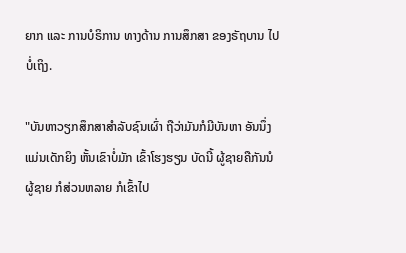ຍາກ ແລະ ການບໍຣິການ ທາງດ້ານ ການສຶກສາ ຂອງຣັຖບານ ໄປບໍ່ເຖິງ.

"ບັນຫາວຽກສຶກສາສໍາລັບຊົນເຜົ່າ ຖືວ່າມັນກໍມີບັນຫາ ອັນນຶ່ງແມ່ນເດັກຍິງ ຫັ້ນເຂົາບໍ່ມັກ ເຂົ້າໂຮງຮຽນ ບັດນີ້ ຜູ້ຊາຍຄືກັນນໍ ຜູ້ຊາຍ ກໍສ່ວນຫລາຍ ກໍເຂົ້າໄປ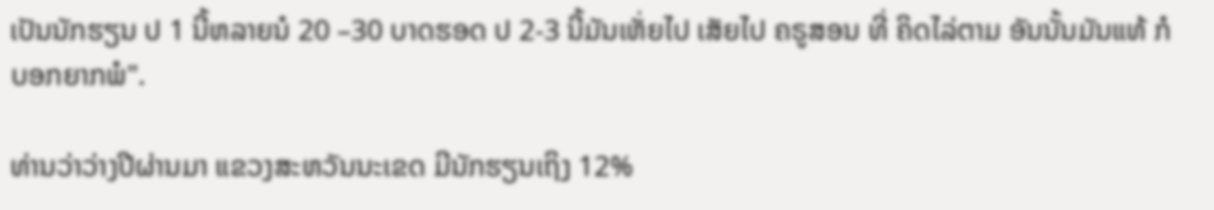ເປັນນັກຮຽນ ປ 1 ນີ້ຫລາຍນໍ 20 –30 ບາດຮອດ ປ 2-3 ນີ້ມັນເຫັ່ຍໄປ ເສັຍໄປ ຄຣູສອນ ທີ່ ຄິດໄລ່ຕາມ ອັນນັ້ນມັນແທ້ ກໍບອກຍາກພໍ".

ທ່ານວ່າວ່າງປີຜ່ານມາ ແຂວງສະຫວັນນະເຂດ ມີນັກຮຽນເຖິງ 12%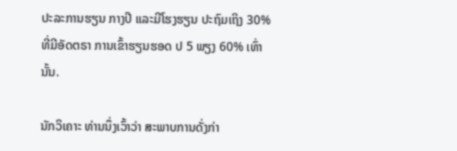ປະລະການຮຽນ ກາງປີ ແລະມີໂຮງຮຽນ ປະຖົມເຖິງ 30% ທີ່ມີອັດຕຣາ ການເຂົ້າຮຽນຮອດ ປ 5 ພຽງ 60% ເທົ່ານັ້ນ.

ນັກວິເຄາະ ທ່ານນຶ່ງເວົ້າວ່າ ສະພາບການດັ່ງກ່າ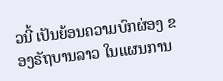ວນີ້ ເປັນຍ້ອນຄວາມບົກຜ່ອງ ຂອງຣັຖບານລາວ ໃນແຜນການ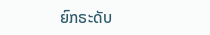ຍົກຣະດັບ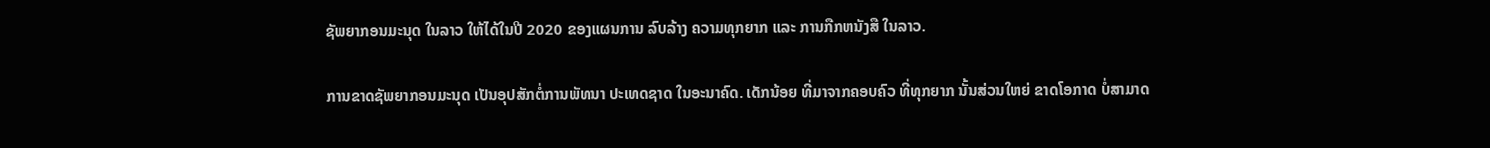ຊັພຍາກອນມະນຸດ ໃນລາວ ໃຫ້ໄດ້ໃນປີ 2020 ຂອງແຜນການ ລົບລ້າງ ຄວາມທຸກຍາກ ແລະ ການກືກຫນັງສື ໃນລາວ.

ການຂາດຊັພຍາກອນມະນຸດ ເປັນອຸປສັກຕໍ່ການພັທນາ ປະເທດຊາດ ໃນອະນາຄົດ. ເດັກນ້ອຍ ທີ່ມາຈາກຄອບຄົວ ທີ່ທຸກຍາກ ນັ້ນສ່ວນໃຫຍ່ ຂາດໂອກາດ ບໍ່ສາມາດ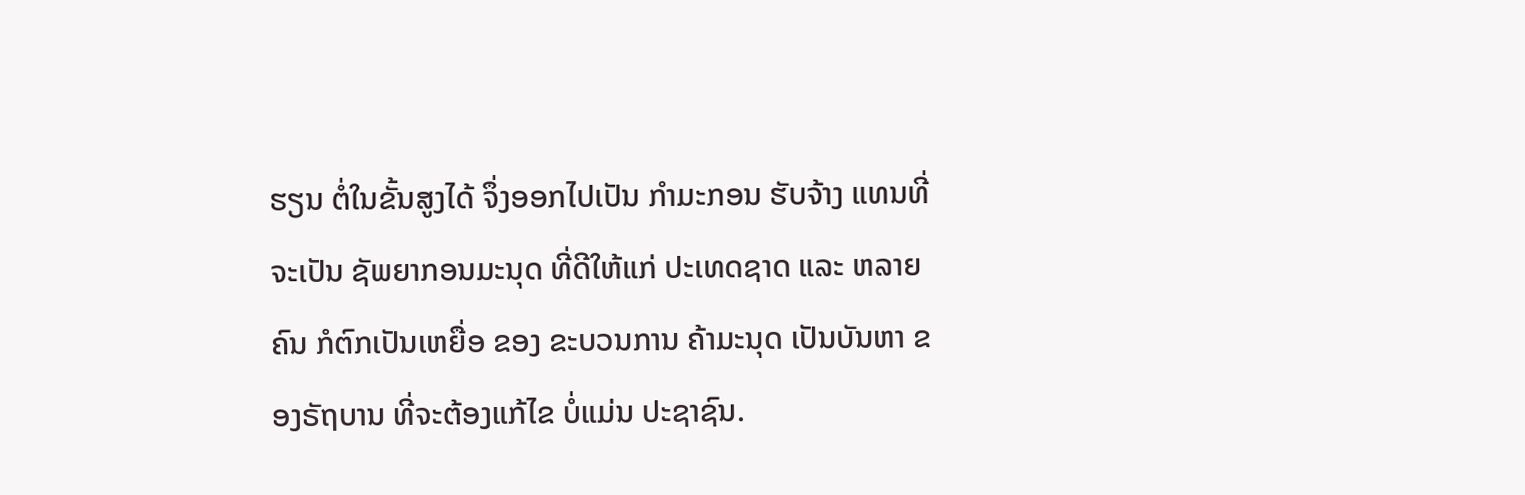ຮຽນ ຕໍ່ໃນຂັ້ນສູງໄດ້ ຈຶ່ງອອກໄປເປັນ ກຳມະກອນ ຮັບຈ້າງ ແທນທີ່ ຈະເປັນ ຊັພຍາກອນມະນຸດ ທີ່ດີໃຫ້ແກ່ ປະເທດຊາດ ແລະ ຫລາຍຄົນ ກໍຕົກເປັນເຫຍື່ອ ຂອງ ຂະບວນການ ຄ້າມະນຸດ ເປັນບັນຫາ ຂອງຣັຖບານ ທີ່ຈະຕ້ອງແກ້ໄຂ ບໍ່ແມ່ນ ປະຊາຊົນ.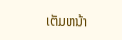ເຕັມຫນ້າ